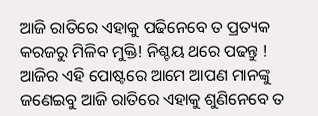ଆଜି ରାତିରେ ଏହାକୁ ପଢିନେବେ ତ ପ୍ରତ୍ୟକ କରଜରୁ ମିଳିବ ମୁକ୍ତି! ନିଶ୍ଚୟ ଥରେ ପଢନ୍ତୁ !
ଆଜିର ଏହି ପୋଷ୍ଟରେ ଆମେ ଆପଣ ମାନଙ୍କୁ ଜଣେଇବୁ ଆଜି ରାତିରେ ଏହାକୁ ଶୁଣିନେବେ ତ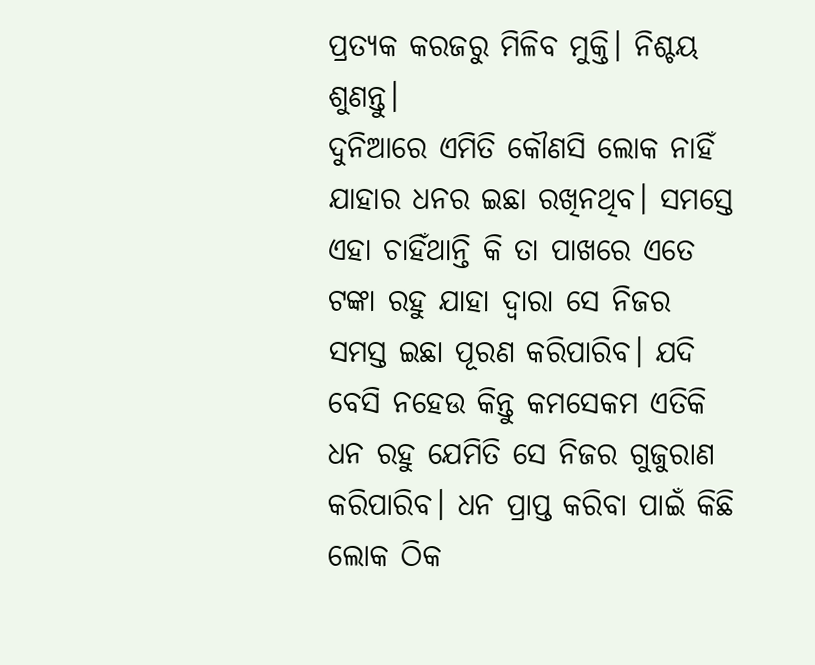ପ୍ରତ୍ୟକ କରଜରୁ ମିଳିବ ମୁକ୍ତି। ନିଶ୍ଚୟ ଶୁଣନ୍ତୁ।
ଦୁନିଆରେ ଏମିତି କୌଣସି ଲୋକ ନାହିଁ ଯାହାର ଧନର ଇଛା ରଖିନଥିବ। ସମସ୍ତେ ଏହା ଚାହିଁଥାନ୍ତି କି ତା ପାଖରେ ଏତେ ଟଙ୍କା ରହୁ ଯାହା ଦ୍ୱାରା ସେ ନିଜର ସମସ୍ତ ଇଛା ପୂରଣ କରିପାରିବ। ଯଦି ବେସି ନହେଉ କିନ୍ତୁ କମସେକମ ଏତିକି ଧନ ରହୁ ଯେମିତି ସେ ନିଜର ଗୁଜୁରାଣ କରିପାରିବ। ଧନ ପ୍ରାପ୍ତ କରିବା ପାଇଁ କିଛି ଲୋକ ଠିକ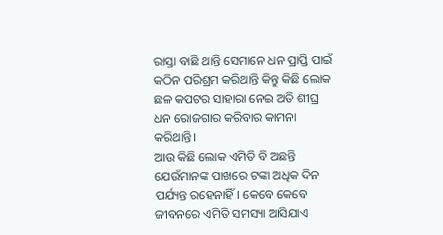ରାସ୍ତା ବାଛି ଥାନ୍ତି ସେମାନେ ଧନ ପ୍ରାପ୍ତି ପାଇଁ କଠିନ ପରିଶ୍ରମ କରିଥାନ୍ତି କିନ୍ତୁ କିଛି ଲୋକ ଛଳ କପଟର ସାହାରା ନେଇ ଅତି ଶୀଘ୍ର ଧନ ରୋଜଗାର କରିବାର କାମନା କରିଥାନ୍ତି।
ଆଉ କିଛି ଲୋକ ଏମିତି ବି ଅଛନ୍ତି ଯେଉଁମାନଙ୍କ ପାଖରେ ଟଙ୍କା ଅଧିକ ଦିନ ପର୍ଯ୍ୟନ୍ତ ରହେନାହିଁ। କେବେ କେବେ ଜୀବନରେ ଏମିତି ସମସ୍ୟା ଆସିଯାଏ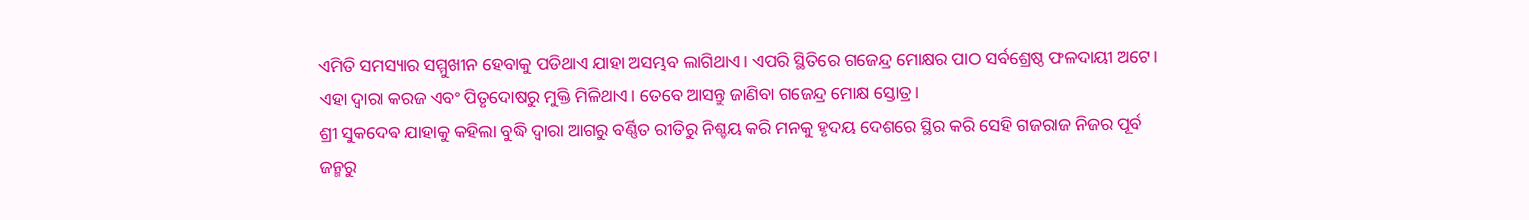ଏମିତି ସମସ୍ୟାର ସମ୍ମୁଖୀନ ହେବାକୁ ପଡିଥାଏ ଯାହା ଅସମ୍ଭବ ଲାଗିଥାଏ। ଏପରି ସ୍ଥିତିରେ ଗଜେନ୍ଦ୍ର ମୋକ୍ଷର ପାଠ ସର୍ବଶ୍ରେଷ୍ଠ ଫଳଦାୟୀ ଅଟେ। ଏହା ଦ୍ବାରା କରଜ ଏବଂ ପିତୃଦୋଷରୁ ମୁକ୍ତି ମିଳିଥାଏ। ତେବେ ଆସନ୍ତୁ ଜାଣିବା ଗଜେନ୍ଦ୍ର ମୋକ୍ଷ ସ୍ତୋତ୍ର।
ଶ୍ରୀ ସୁକଦେଵ ଯାହାକୁ କହିଲା ବୁଦ୍ଧି ଦ୍ୱାରା ଆଗରୁ ବର୍ଣ୍ଣିତ ରୀତିରୁ ନିଶ୍ଚୟ କରି ମନକୁ ହୃଦୟ ଦେଶରେ ସ୍ଥିର କରି ସେହି ଗଜରାଜ ନିଜର ପୂର୍ବ ଜନ୍ମରୁ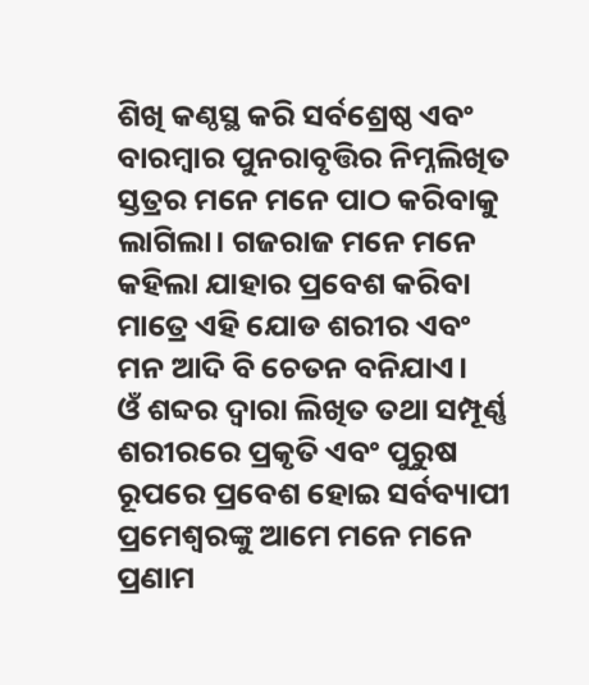ଶିଖି କଣ୍ଠସ୍ଥ କରି ସର୍ବଶ୍ରେଷ୍ଠ ଏବଂ ବାରମ୍ବାର ପୁନରାବୃତ୍ତିର ନିମ୍ନଲିଖିତ ସ୍ତତ୍ରର ମନେ ମନେ ପାଠ କରିବାକୁ ଲାଗିଲା। ଗଜରାଜ ମନେ ମନେ କହିଲା ଯାହାର ପ୍ରବେଶ କରିବା ମାତ୍ରେ ଏହି ଯୋଡ ଶରୀର ଏବଂ ମନ ଆଦି ବି ଚେତନ ବନିଯାଏ।
ଓଁ ଶବ୍ଦର ଦ୍ୱାରା ଲିଖିତ ତଥା ସମ୍ପୂର୍ଣ୍ଣ ଶରୀରରେ ପ୍ରକୃତି ଏବଂ ପୁରୁଷ ରୂପରେ ପ୍ରବେଶ ହୋଇ ସର୍ବବ୍ୟାପୀ ପ୍ରମେଶ୍ୱରଙ୍କୁ ଆମେ ମନେ ମନେ ପ୍ରଣାମ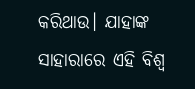କରିଥାଉ। ଯାହାଙ୍କ ସାହାରାରେ ଏହି ବିଶ୍ୱ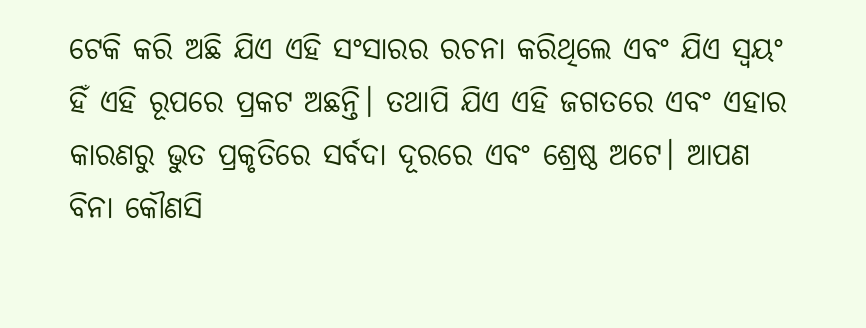ଟେକି କରି ଅଛି ଯିଏ ଏହି ସଂସାରର ରଚନା କରିଥିଲେ ଏବଂ ଯିଏ ସ୍ଵୟଂ ହିଁ ଏହି ରୂପରେ ପ୍ରକଟ ଅଛନ୍ତି। ତଥାପି ଯିଏ ଏହି ଜଗତରେ ଏବଂ ଏହାର କାରଣରୁ ଭୁତ ପ୍ରକୃତିରେ ସର୍ବଦା ଦୂରରେ ଏବଂ ଶ୍ରେଷ୍ଠ ଅଟେ। ଆପଣ ବିନା କୌଣସି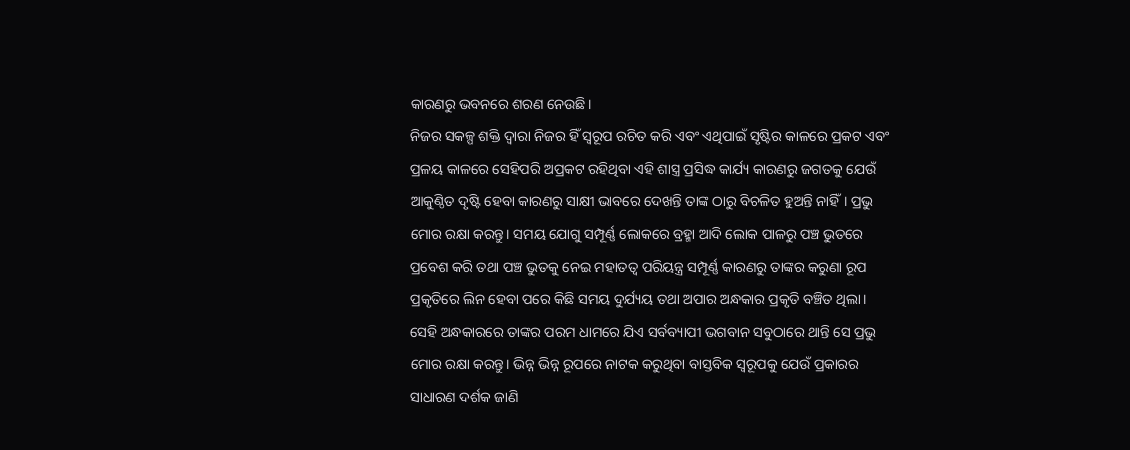କାରଣରୁ ଭବନରେ ଶରଣ ନେଉଛି।
ନିଜର ସକଳ୍ପ ଶକ୍ତି ଦ୍ୱାରା ନିଜର ହିଁ ସ୍ୱରୂପ ରଚିତ କରି ଏବଂ ଏଥିପାଇଁ ସୃଷ୍ଟିର କାଳରେ ପ୍ରକଟ ଏବଂ ପ୍ରଳୟ କାଳରେ ସେହିପରି ଅପ୍ରକଟ ରହିଥିବା ଏହି ଶାସ୍ତ୍ର ପ୍ରସିଦ୍ଧ କାର୍ଯ୍ୟ କାରଣରୁ ଜଗତକୁ ଯେଉଁ ଆକୁଣ୍ଠିତ ଦୃଷ୍ଟି ହେବା କାରଣରୁ ସାକ୍ଷୀ ଭାବରେ ଦେଖନ୍ତି ତାଙ୍କ ଠାରୁ ବିଚଳିତ ହୁଅନ୍ତି ନାହିଁ। ପ୍ରଭୁ ମୋର ରକ୍ଷା କରନ୍ତୁ। ସମୟ ଯୋଗୁ ସମ୍ପୂର୍ଣ୍ଣ ଲୋକରେ ବ୍ରହ୍ମା ଆଦି ଲୋକ ପାଳରୁ ପଞ୍ଚ ଭୁତରେ ପ୍ରବେଶ କରି ତଥା ପଞ୍ଚ ଭୁତକୁ ନେଇ ମହାତତ୍ୱ ପରିୟନ୍ତ୍ର ସମ୍ପୂର୍ଣ୍ଣ କାରଣରୁ ତାଙ୍କର କରୁଣା ରୂପ ପ୍ରକୃତିରେ ଲିନ ହେବା ପରେ କିଛି ସମୟ ଦୁର୍ଯ୍ୟୟ ତଥା ଅପାର ଅନ୍ଧକାର ପ୍ରକୃତି ବଞ୍ଚିତ ଥିଲା।
ସେହି ଅନ୍ଧକାରରେ ତାଙ୍କର ପରମ ଧାମରେ ଯିଏ ସର୍ବବ୍ୟାପୀ ଭଗବାନ ସବୁଠାରେ ଥାନ୍ତି ସେ ପ୍ରଭୁ ମୋର ରକ୍ଷା କରନ୍ତୁ। ଭିନ୍ନ ଭିନ୍ନ ରୂପରେ ନାଟକ କରୁଥିବା ବାସ୍ତବିକ ସ୍ୱରୂପକୁ ଯେଉଁ ପ୍ରକାରର ସାଧାରଣ ଦର୍ଶକ ଜାଣି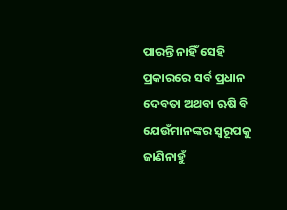ପାରନ୍ତି ନାହିଁ ସେହି ପ୍ରକାରରେ ସର୍ବ ପ୍ରଧାନ ଦେବତା ଅଥବା ଋଷି ବି ଯେଉଁମାନଙ୍କର ସ୍ୱରୂପକୁ ଜାଣିନାହୁଁ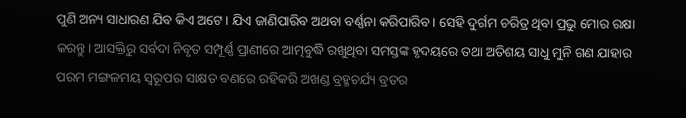ପୁଣି ଅନ୍ୟ ସାଧାରଣ ଯିବ କିଏ ଅଟେ। ଯିଏ ଜାଣିପାରିବ ଅଥବା ବର୍ଣ୍ଣନା କରିପାରିବ। ସେହି ଦୁର୍ଗମ ଚରିତ୍ର ଥିବା ପ୍ରଭୁ ମୋର ରକ୍ଷା କରନ୍ତୁ। ଆସକ୍ତିରୁ ସର୍ବଦା ନିବୃତ ସମ୍ପୂର୍ଣ୍ଣ ପ୍ରାଣୀରେ ଆତ୍ମବୁଦ୍ଧି ରଖୁଥିବା ସମସ୍ତଙ୍କ ହୃଦୟରେ ତଥା ଅତିଶୟ ସାଧୁ ମୁନି ଗଣ ଯାହାର ପରମ ମଙ୍ଗଳମୟ ସ୍ୱରୂପର ସାକ୍ଷତ ବଣରେ ରହିକରି ଅଖଣ୍ଡ ବ୍ରହ୍ମଚର୍ଯ୍ୟ ବ୍ରତର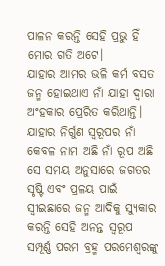ପାଳନ କରନ୍ତି ସେହି ପ୍ରଭୁ ହିଁ ମୋର ଗତି ଅଟେ।
ଯାହାର ଆମର ଭଳି କର୍ମ ବସତ ଜନ୍ମ ହୋଇଥାଏ ନାଁ ଯାହା ଦ୍ୱାରା ଅଂହକାର ପ୍ରେରିତ କରିଥାନ୍ତି। ଯାହାର ନିର୍ଗୁଣ ସ୍ୱରୂପର ନାଁ କେବଳ ନାମ ଅଛି ନାଁ ରୂପ ଅଛି ସେ ସମୟ ଅନୁସାରେ ଜଗତର ସୃଷ୍ଟି ଏବଂ ପ୍ରଳୟ ପାଇଁ ସ୍ଵୀଇଛାରେ ଜନ୍ମ ଆଦିକୁ ସ୍ୟୁକାର କରନ୍ତି ସେହି ଅନନ୍ତ ସ୍ୱରୂପ ସମ୍ପୂର୍ଣ୍ଣ ପରମ ବ୍ରହ୍ମ ପରମେଶ୍ବରଙ୍କୁ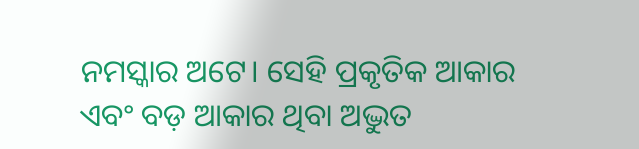ନମସ୍କାର ଅଟେ। ସେହି ପ୍ରକୃତିକ ଆକାର ଏବଂ ବଡ଼ ଆକାର ଥିବା ଅଦ୍ଭୁତ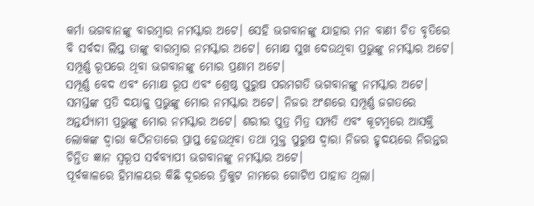କର୍ମା ଭଗବାନଙ୍କୁ ବାରମ୍ବାର ନମସ୍କାର ଅଟେ। ସେହି ଭଗବାନଙ୍କୁ ଯାହାର ମନ ବାଣୀ ଚିତ ବୃତିରେ ବି ସର୍ବଦା ଲିପ୍ତ ତାଙ୍କୁ ବାରମ୍ବାର ନମସ୍କାର ଅଟେ। ମୋକ୍ଷ ସୁଖ ଦେଉଥିବା ପ୍ରଭୁଙ୍କୁ ନମସ୍କାର ଅଟେ। ସମ୍ପୂର୍ଣ୍ଣ ରୂପରେ ଥିବା ଭଗବାନଙ୍କୁ ମୋର ପ୍ରଣାମ ଅଟେ।
ସମ୍ପୂର୍ଣ୍ଣ ବେଦ ଏବଂ ମୋକ୍ଷ ରୂପ ଏବଂ ଶ୍ରେଷ୍ଠ ପୁରୁଷ ପରମଗତି ଭଗବାନଙ୍କୁ ନମସ୍କାର ଅଟେ। ସମସ୍ତଙ୍କ ପ୍ରତି ଦୟାଳୁ ପ୍ରଭୁଙ୍କୁ ମୋର ନମସ୍କାର ଅଟେ। ନିଜର ଅଂଶରେ ସମ୍ପୂର୍ଣ୍ଣ ଜଗତରେ ଅନ୍ତର୍ଯ୍ୟାମୀ ପ୍ରଭୁଙ୍କୁ ମୋର ନମସ୍କାର ଅଟେ। ଶରୀର ପୁତ୍ର ମିତ୍ର ସମ୍ପତି ଏବଂ କୂଟମ୍ବରେ ଆସକ୍ତି ଲୋକଙ୍କ ଦ୍ୱାରା କଠିନତାରେ ପ୍ରାପ୍ତ ହେଉଥିବା ତଥା ମୁକ୍ତ ପୁରୁଷ ଦ୍ୱାରା ନିଜର ହୃଦୟରେ ନିରନ୍ତର ଚିନ୍ତିତ ଜ୍ଞାନ ସ୍ୱରୂପ ସର୍ବବ୍ୟାପୀ ଭଗବାନଙ୍କୁ ନମସ୍କାର ଅଟେ।
ପୂର୍ବକାଳରେ ହିମାଳୟର କିଛି ଦୂରରେ ତ୍ରିକୁଟ ନାମରେ ଗୋଟିଏ ପାହାଡ ଥିଲା।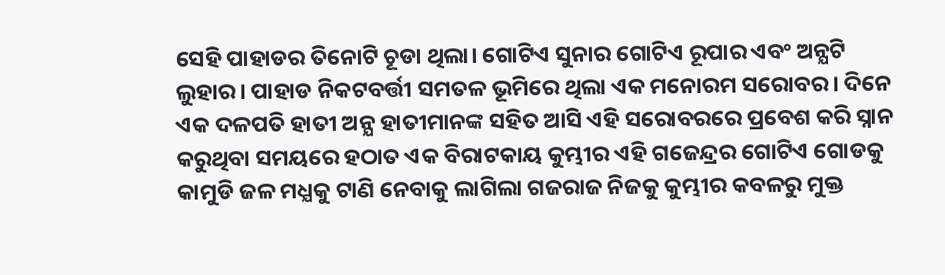ସେହି ପାହାଡର ତିନୋଟି ଚୂଡା ଥିଲା। ଗୋଟିଏ ସୁନାର ଗୋଟିଏ ରୂପାର ଏବଂ ଅନ୍ଯଟି ଲୁହାର। ପାହାଡ ନିକଟବର୍ତ୍ତୀ ସମତଳ ଭୂମିରେ ଥିଲା ଏକ ମନୋରମ ସରୋବର। ଦିନେ ଏକ ଦଳପତି ହାତୀ ଅନ୍ଯ ହାତୀମାନଙ୍କ ସହିତ ଆସି ଏହି ସରୋବରରେ ପ୍ରବେଶ କରି ସ୍ନାନ କରୁଥିବା ସମୟରେ ହଠାତ ଏକ ବିରାଟକାୟ କୁମ୍ଭୀର ଏହି ଗଜେନ୍ଦ୍ରର ଗୋଟିଏ ଗୋଡକୁ କାମୁଡି ଜଳ ମଧ୍ଯକୁ ଟାଣି ନେବାକୁ ଲାଗିଲା ଗଜରାଜ ନିଜକୁ କୁମ୍ଭୀର କବଳରୁ ମୁକ୍ତ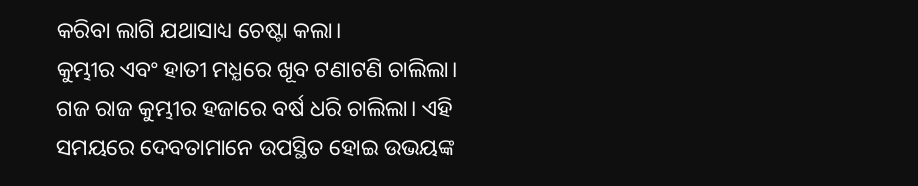କରିବା ଲାଗି ଯଥାସାଧ୍ୟ ଚେଷ୍ଟା କଲା।
କୁମ୍ଭୀର ଏବଂ ହାତୀ ମଧ୍ଯରେ ଖୂବ ଟଣାଟଣି ଚାଲିଲା। ଗଜ ରାଜ କୁମ୍ଭୀର ହଜାରେ ବର୍ଷ ଧରି ଚାଲିଲା। ଏହି ସମୟରେ ଦେବତାମାନେ ଉପସ୍ଥିତ ହୋଇ ଉଭୟଙ୍କ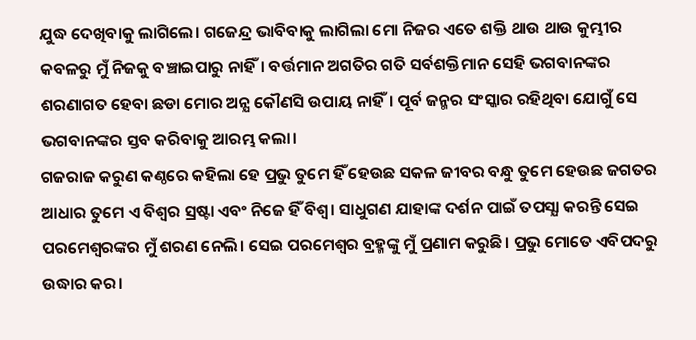ଯୁଦ୍ଧ ଦେଖିବାକୁ ଲାଗିଲେ। ଗଜେନ୍ଦ୍ର ଭାବିବାକୁ ଲାଗିଲା ମୋ ନିଜର ଏତେ ଶକ୍ତି ଥାଉ ଥାଉ କୁମ୍ଭୀର କବଳରୁ ମୁଁ ନିଜକୁ ବଞ୍ଚାଇପାରୁ ନାହିଁ। ବର୍ତ୍ତମାନ ଅଗତିର ଗତି ସର୍ବଶକ୍ତିମାନ ସେହି ଭଗବାନଙ୍କର ଶରଣାଗତ ହେବା ଛଡା ମୋର ଅନ୍ଯ କୌଣସି ଉପାୟ ନାହିଁ। ପୂର୍ବ ଜନ୍ମର ସଂସ୍କାର ରହିଥିବା ଯୋଗୁଁ ସେ ଭଗବାନଙ୍କର ସ୍ତବ କରିବାକୁ ଆରମ୍ଭ କଲା।
ଗଜରାଜ କରୁଣ କଣ୍ଠରେ କହିଲା ହେ ପ୍ରଭୁ ତୁମେ ହିଁ ହେଉଛ ସକଳ ଜୀବର ବନ୍ଧୁ ତୁମେ ହେଉଛ ଜଗତର ଆଧାର ତୁମେ ଏ ବିଶ୍ବର ସ୍ରଷ୍ଟା ଏବଂ ନିଜେ ହିଁ ବିଶ୍ବ। ସାଧୁଗଣ ଯାହାଙ୍କ ଦର୍ଶନ ପାଇଁ ତପସ୍ଯା କରନ୍ତି ସେଇ ପରମେଶ୍ବରଙ୍କର ମୁଁ ଶରଣ ନେଲି। ସେଇ ପରମେଶ୍ବର ବ୍ରହ୍ମଙ୍କୁ ମୁଁ ପ୍ରଣାମ କରୁଛି। ପ୍ରଭୁ ମୋତେ ଏବିପଦରୁ ଉଦ୍ଧାର କର।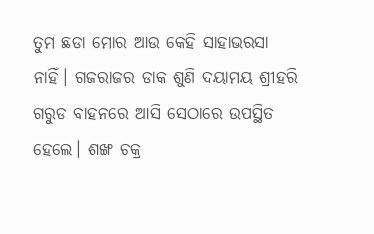ତୁମ ଛଡା ମୋର ଆଉ କେହି ସାହାଭରସା ନାହିଁ। ଗଜରାଜର ଡାକ ଶୁଣି ଦୟାମୟ ଶ୍ରୀହରି ଗରୁଡ ବାହନରେ ଆସି ସେଠାରେ ଉପସ୍ଥିତ ହେଲେ। ଶଙ୍ଖ ଚକ୍ର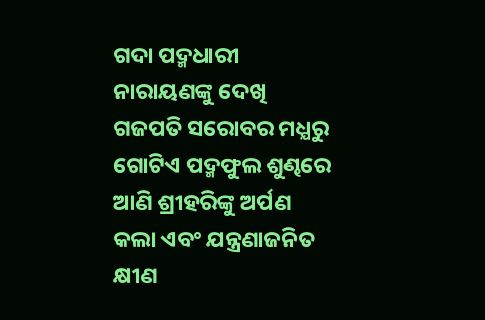ଗଦା ପଦ୍ମଧାରୀ ନାରାୟଣଙ୍କୁ ଦେଖି ଗଜପତି ସରୋବର ମଧ୍ଯରୁ ଗୋଟିଏ ପଦ୍ମଫୁଲ ଶୁଣ୍ଢରେ ଆଣି ଶ୍ରୀହରିଙ୍କୁ ଅର୍ପଣ କଲା ଏବଂ ଯନ୍ତ୍ରଣାଜନିତ କ୍ଷୀଣ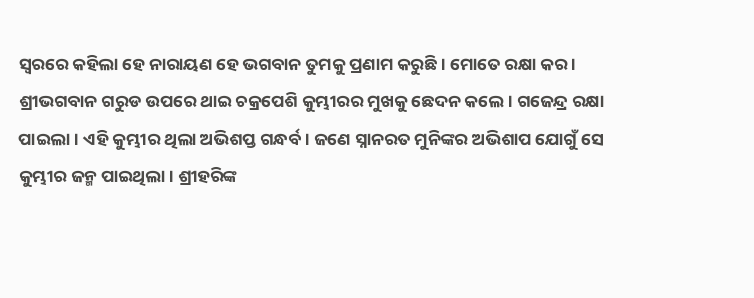ସ୍ବରରେ କହିଲା ହେ ନାରାୟଣ ହେ ଭଗବାନ ତୁମକୁ ପ୍ରଣାମ କରୁଛି। ମୋତେ ରକ୍ଷା କର ।
ଶ୍ରୀଭଗବାନ ଗରୁଡ ଉପରେ ଥାଇ ଚକ୍ରପେଶି କୁମ୍ଭୀରର ମୁଖକୁ ଛେଦନ କଲେ। ଗଜେନ୍ଦ୍ର ରକ୍ଷା ପାଇଲା। ଏହି କୁମ୍ଭୀର ଥିଲା ଅଭିଶପ୍ତ ଗନ୍ଧର୍ବ। ଜଣେ ସ୍ନାନରତ ମୁନିଙ୍କର ଅଭିଶାପ ଯୋଗୁଁ ସେ କୁମ୍ଭୀର ଜନ୍ମ ପାଇଥିଲା। ଶ୍ରୀହରିଙ୍କ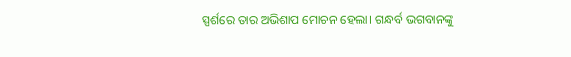ସ୍ପର୍ଶରେ ତାର ଅଭିଶାପ ମୋଚନ ହେଲା। ଗନ୍ଧର୍ବ ଭଗବାନଙ୍କୁ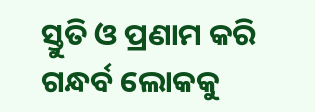ସ୍ତୁତି ଓ ପ୍ରଣାମ କରି ଗନ୍ଧର୍ବ ଲୋକକୁ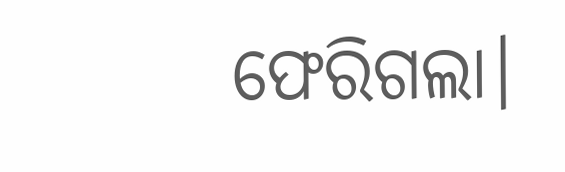ଫେରିଗଲା।